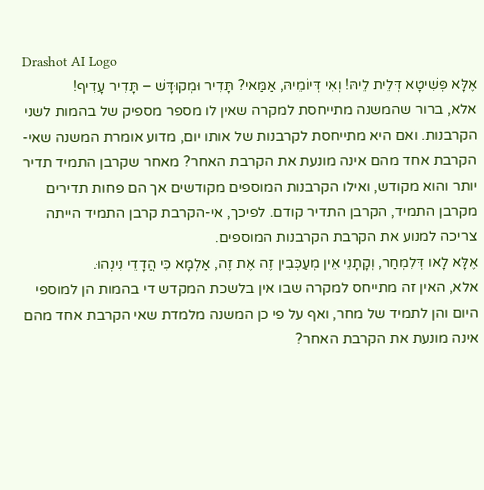Drashot AI Logo
אֶלָּא פְּשִׁיטָא דְּלֵית לֵיהּ! וְאִי דְּיוֹמֵיהּ, אַמַּאי? תָּדִיר וּמְקוּדָּשׁ – תָּדִיר עָדִיף!
אלא, ברור שהמשנה מתייחסת למקרה שאין לו מספר מספיק של בהמות לשני הקרבנות. ואם היא מתייחסת לקרבנות של אותו יום, מדוע אומרת המשנה שאי-הקרבת אחד מהם אינה מונעת את הקרבת האחר? מאחר שקרבן התמיד תדיר יותר והוא מקודש, ואילו הקרבנות המוספים מקודשים אך הם פחות תדירים מקרבן התמיד, הקרבן התדיר קודם. לפיכך, אי-הקרבת קרבן התמיד הייתה צריכה למנוע את הקרבת הקרבנות המוספים.
אֶלָּא לָאו דְּלִמְחַר, וְקָתָנֵי אֵין מְעַכְּבִין זֶה אֶת זֶה, אַלְמָא כִּי הֲדָדֵי נִינְהוּ.
אלא, האין זה מתייחס למקרה שבו אין בלשכת המקדש די בהמות הן למוספי היום והן לתמיד של מחר, ואף על פי כן המשנה מלמדת שאי הקרבת אחד מהם אינה מונעת את הקרבת האחר?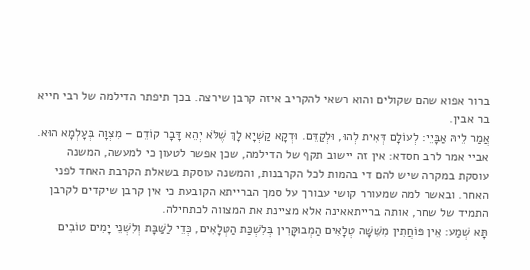ברור אפוא שהם שקולים והוא רשאי להקריב איזה קרבן שירצה. בכך תיפתר הדילמה של רבי חייא בר אבין.
אֲמַר לֵיהּ אַבָּיֵי: לְעוֹלָם דְּאִית לְהוּ, וּלְקַדֵּם. וּדְקָא קַשְׁיָא לָךְ שֶׁלֹּא יְהֵא דָּבָר קוֹדֵם – מִצְוָה בְּעָלְמָא הוּא.
אביי אמר לרב חסדא: אין זה יישוב תקף של הדילמה, שכן אפשר לטעון כי למעשה, המשנה עוסקת במקרה שיש להם די בהמות לכל הקרבנות, והמשנה עוסקת בשאלת הקרבת האחד לפני האחר. ובאשר למה שמעורר קושי עבורך על סמך הברייתא הקובעת כי אין קרבן שיקדים לקרבן התמיד של שחר, אותה ברייתאאינה אלא מציינת את המצווה לכתחילה.
תָּא שְׁמַע: אֵין פּוֹחֲתִין מִשִּׁשָּׁה טְלָאִים הַמְבוּקָּרִין בְּלִשְׁכַּת הַטְּלָאִים, כְּדֵי לַשַּׁבָּת וְלִשְׁנֵי יָמִים טוֹבִים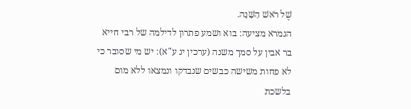שֶׁל רֹאשׁ הַשָּׁנָה.
הגמרא מציעה: בוא ושמע פתרון לדילמה של רבי חייא בר אבין על סמך משנה (ערכין יג ע"א): יש מי שסובר כי לא פחות משישה כבשים שנבדקו ונמצאו ללא מום בלשכת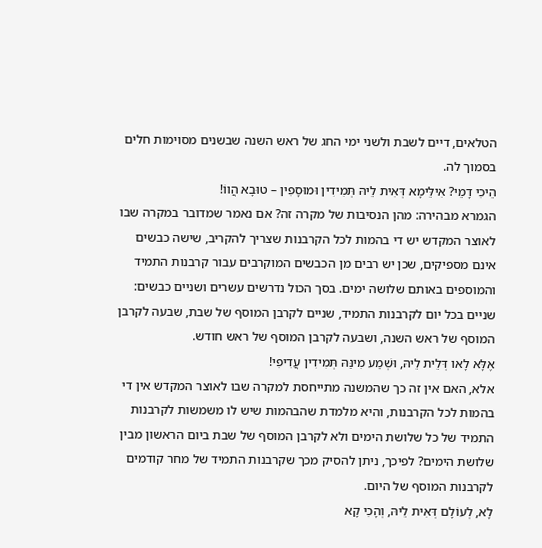הטלאים, דיים לשבת ולשני ימי החג של ראש השנה שבשנים מסוימות חלים בסמוך לה.
הֵיכִי דָמֵי? אִילֵּימָא דְּאִית לֵיהּ תְּמִידִין וּמוּסָפִין – טוּבָא הֲווֹ!
הגמרא מבהירה: מהן הנסיבות של מקרה זה? אם נאמר שמדובר במקרה שבו לאוצר המקדש יש די בהמות לכל הקרבנות שצריך להקריב, שישה כבשים אינם מספיקים, שכן יש רבים מן הכבשים המוקרבים עבור קרבנות התמיד והמוספים באותם שלושה ימים. בסך הכול נדרשים עשרים ושניים כבשים: שניים בכל יום לקרבנות התמיד, שניים לקרבן המוסף של שבת, שבעה לקרבן המוסף של ראש השנה, ושבעה לקרבן המוסף של ראש חודש.
אֶלָּא לָאו דְּלֵית לֵיהּ, וּשְׁמַע מִינַּהּ תְּמִידִין עֲדִיפִי!
אלא, האם אין זה כך שהמשנה מתייחסת למקרה שבו לאוצר המקדש אין די בהמות לכל הקרבנות, והיא מלמדת שהבהמות שיש לו משמשות לקרבנות התמיד של כל שלושת הימים ולא לקרבן המוסף של שבת ביום הראשון מבין שלושת הימים? לפיכך, ניתן להסיק מכך שקרבנות התמיד של מחר קודמים לקרבנות המוסף של היום.
לָא, לְעוֹלָם דְּאִית לֵיהּ, וְהָכִי קָא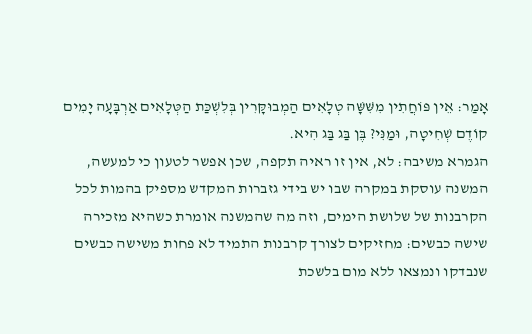אָמַר: אֵין פּוֹחֲתִין מִשִּׁשָּׁה טְלָאִים הַמְבוּקָּרִין בְּלִשְׁכַּת הַטְּלָאִים אַרְבָּעָה יָמִים קוֹדֶם שְׁחִיטָה, וּמַנִּי? בֶּן בַּג בַּג הִיא.
הגמרא משיבה: לא, אין זו ראיה תקפה, שכן אפשר לטעון כי למעשה, המשנה עוסקת במקרה שבו יש בידי גזברות המקדש מספיק בהמות לכל הקרבנות של שלושת הימים, וזה מה שהמשנה אומרת כשהיא מזכירה שישה כבשים: מחזיקים לצורך קרבנות התמיד לא פחות משישה כבשים שנבדקו ונמצאו ללא מום בלשכת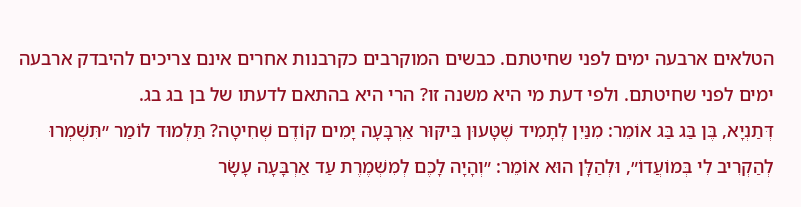הטלאים ארבעה ימים לפני שחיטתם. כבשים המוקרבים כקרבנות אחרים אינם צריכים להיבדק ארבעה ימים לפני שחיטתם. ולפי דעת מי היא משנה זו? הרי היא בהתאם לדעתו של בן בג בג.
דְּתַנְיָא, בֶּן בַּג בַּג אוֹמֵר: מִנַּיִן לְתָמִיד שֶׁטָּעוּן בִּיקּוּר אַרְבָּעָה יָמִים קוֹדֶם שְׁחִיטָה? תַּלְמוּד לוֹמַר ״תִּשְׁמְרוּ לְהַקְרִיב לִי בְּמוֹעֲדוֹ״, וּלְהַלָּן הוּא אוֹמֵר: ״וְהָיָה לָכֶם לְמִשְׁמֶרֶת עַד אַרְבָּעָה עָשָׂר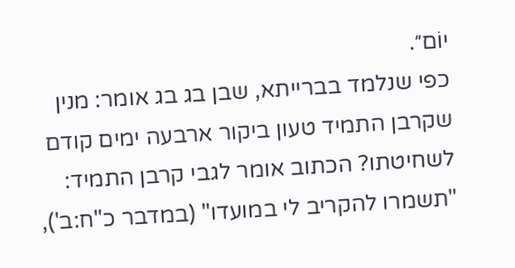יוֹם״.
כפי שנלמד בברייתא, שבן בג בג אומר: מנין שקרבן התמיד טעון ביקור ארבעה ימים קודם לשחיטתו? הכתוב אומר לגבי קרבן התמיד: "תשמרו להקריב לי במועדו" (במדבר כ"ח:ב'),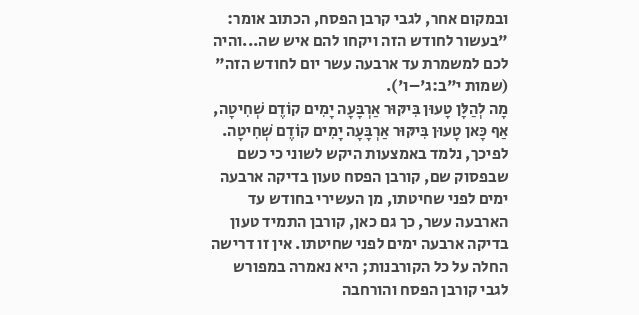ובמקום אחר, לגבי קרבן הפסח, הכתוב אומר: "בעשור לחודש הזה ויקחו להם איש שה...והיה לכם למשמרת עד ארבעה עשר יום לחודש הזה" (שמות י"ב:ג'–ו').
מָה לְהַלָּן טָעוּן בִּיקּוּר אַרְבָּעָה יָמִים קוֹדֶם שְׁחִיטָה, אַף כָּאן טָעוּן בִּיקּוּר אַרְבָּעָה יָמִים קוֹדֶם שְׁחִיטָה.
לפיכך, נלמד באמצעות היקש לשוני כי כשם שבפסוק שם, קורבן הפסח טעון בדיקה ארבעה ימים לפני שחיטתו, מן העשירי בחודש עד הארבעה עשר, כך גם כאן, קורבן התמיד טעון בדיקה ארבעה ימים לפני שחיטתו. אין זו דרישה החלה על כל הקורבנות; היא נאמרה במפורש לגבי קורבן הפסח והורחבה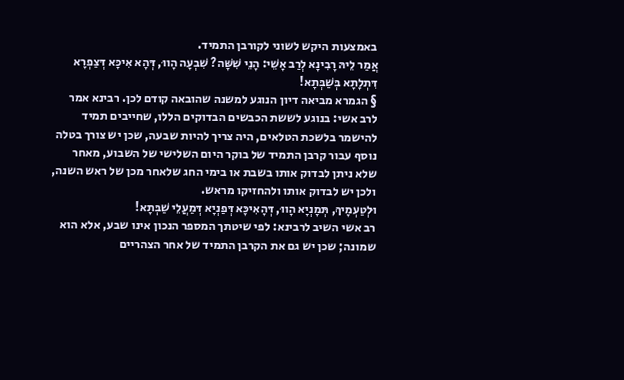באמצעות היקש לשוני לקורבן התמיד.
אֲמַר לֵיהּ רָבִינָא לְרַב אָשֵׁי: הָנֵי שִׁשָּׁה? שִׁבְעָה הָווּ, דְּהָא אִיכָּא דְּצַפְרָא דִּתְלָתָא בְּשַׁבְּתָא!
§ הגמרא מביאה דיון הנוגע למשנה שהובאה קודם לכן. רבינא אמר לרב אשי: בנוגע לששת הכבשים הבדוקים הללו, שחייבים תמיד להישמר בלשכת הטלאים, היה צריך להיות שבעה, שכן יש צורך בטלה נוסף עבור קרבן התמיד של בוקר היום השלישי של השבוע, מאחר שלא ניתן לבדוק אותו בשבת או בימי החג שלאחר מכן של ראש השנה, ולכן יש לבדוק אותו ולהחזיקו מראש.
וּלְטַעְמָיךְ, תְּמָנְיָא הָווּ, דְּהָאִיכָּא דְּפַנְיָא דְּמַעֲלֵי שַׁבְּתָא!
רב אשי השיב לרבינא: לפי שיטתך המספר הנכון אינו שבע, אלא הוא שמונה; שכן יש גם את הקרבן התמיד של אחר הצהריים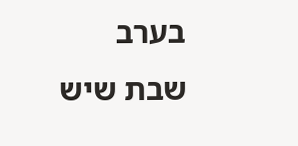בערב שבת שיש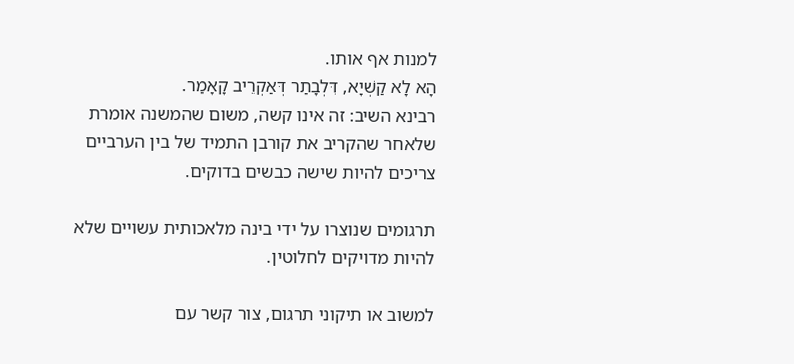למנות אף אותו.
הָא לָא קַשְׁיָא, דִּלְבָתַר דְּאַקְרֵיב קָאָמַר.
רבינא השיב: זה אינו קשה, משום שהמשנה אומרת שלאחר שהקריב את קורבן התמיד של בין הערביים צריכים להיות שישה כבשים בדוקים.

תרגומים שנוצרו על ידי בינה מלאכותית עשויים שלא להיות מדויקים לחלוטין.

למשוב או תיקוני תרגום, צור קשר עם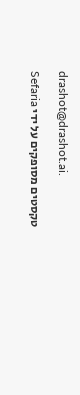drashot@drashot.ai.

טקסטים מסופקים על ידי Sefaria